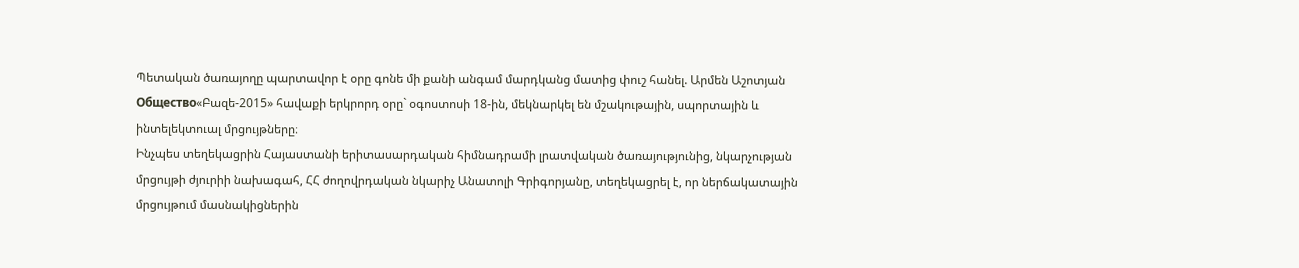Պետական ծառայողը պարտավոր է օրը գոնե մի քանի անգամ մարդկանց մատից փուշ հանել. Արմեն Աշոտյան
Общество«Բազե-2015» հավաքի երկրորդ օրը` օգոստոսի 18-ին, մեկնարկել են մշակութային, սպորտային և ինտելեկտուալ մրցույթները։
Ինչպես տեղեկացրին Հայաստանի երիտասարդական հիմնադրամի լրատվական ծառայությունից, նկարչության մրցույթի ժյուրիի նախագահ, ՀՀ ժողովրդական նկարիչ Անատոլի Գրիգորյանը, տեղեկացրել է, որ ներճակատային մրցույթում մասնակիցներին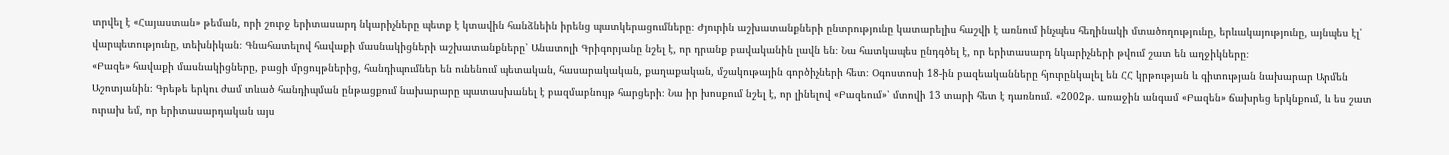տրվել է «Հայաստան» թեման, որի շուրջ երիտասարդ նկարիչները պետք է կտավին հանձնեին իրենց պատկերացումները։ Ժյուրին աշխատանքների ընտրությունը կատարելիս հաշվի է առնում ինչպես հեղինակի մտածողությունը, երևակայությունը, այնպես էլ՝ վարպետությունը, տեխնիկան։ Գնահատելով հավաքի մասնակիցների աշխատանքները՝ Անատոլի Գրիգորյանը նշել է, որ դրանք բավականին լավն են։ Նա հատկապես ընդգծել է, որ երիտասարդ նկարիչների թվում շատ են աղջիկները։
«Բազե» հավաքի մասնակիցները, բացի մրցույթներից, հանդիպումներ են ունենում պետական, հասարակական, քաղաքական, մշակութային գործիչների հետ։ Օգոստոսի 18-ին բազեականները հյուրընկալել են ՀՀ կրթության և գիտության նախարար Արմեն Աշոտյանին։ Գրեթե երկու ժամ տևած հանդիպման ընթացքում նախարարը պատասխանել է բազմաբնույթ հարցերի։ Նա իր խոսքում նշել է, որ լինելով «Բազեում»՝ մտովի 13 տարի հետ է դառնում. «2002թ. առաջին անգամ «Բազեն» ճախրեց երկնքում, և ես շատ ուրախ եմ, որ երիտասարդական այս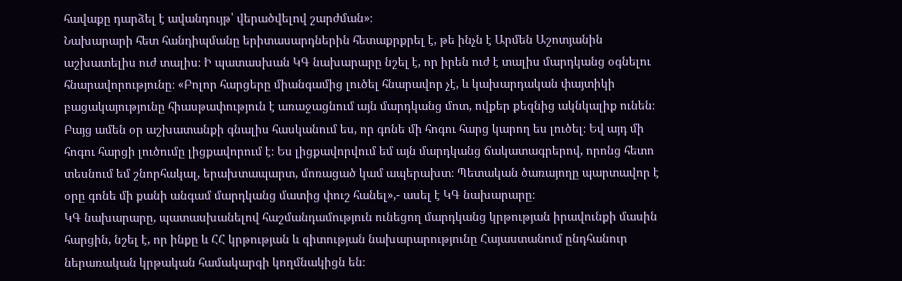հավաքը դարձել է ավանդույթ՝ վերածվելով շարժման»։
Նախարարի հետ հանդիպմանը երիտասարդներին հետաքրքրել է, թե ինչն է Արմեն Աշոտյանին աշխատելիս ուժ տալիս։ Ի պատասխան ԿԳ նախարարը նշել է, որ իրեն ուժ է տալիս մարդկանց օգնելու հնարավորությունը։ «Բոլոր հարցերը միանգամից լուծել հնարավոր չէ, և կախարդական փայտիկի բացակայությունը հիասթափություն է առաջացնում այն մարդկանց մոտ, ովքեր քեզնից ակնկալիք ունեն։ Բայց ամեն օր աշխատանքի գնալիս հասկանում ես, որ գոնե մի հոգու հարց կարող ես լուծել։ Եվ այդ մի հոգու հարցի լուծումը լիցքավորում է։ Ես լիցքավորվում եմ այն մարդկանց ճակատագրերով, որոնց հետո տեսնում եմ շնորհակալ, երախտապարտ, մոռացած կամ ապերախտ։ Պետական ծառայողը պարտավոր է օրը գոնե մի քանի անգամ մարդկանց մատից փուշ հանել»,- ասել է ԿԳ նախարարը։
ԿԳ նախարարը, պատասխանելով հաշմանդամություն ունեցող մարդկանց կրթության իրավունքի մասին հարցին, նշել է, որ ինքը և ՀՀ կրթության և գիտության նախարարությունը Հայաստանում ընդհանուր ներառական կրթական համակարգի կողմնակիցն են։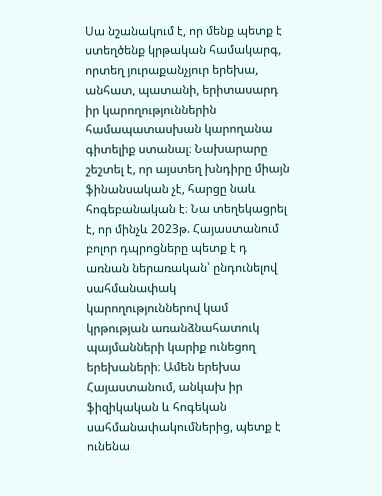Սա նշանակում է, որ մենք պետք է ստեղծենք կրթական համակարգ, որտեղ յուրաքանչյուր երեխա, անհատ, պատանի, երիտասարդ իր կարողություններին համապատասխան կարողանա գիտելիք ստանալ։ Նախարարը շեշտել է, որ այստեղ խնդիրը միայն ֆինանսական չէ, հարցը նաև հոգեբանական է։ Նա տեղեկացրել է, որ մինչև 2023թ. Հայաստանում բոլոր դպրոցները պետք է դ առնան ներառական՝ ընդունելով սահմանափակ կարողություններով կամ կրթության առանձնահատուկ պայմանների կարիք ունեցող երեխաների։ Ամեն երեխա Հայաստանում, անկախ իր ֆիզիկական և հոգեկան սահմանափակումներից, պետք է ունենա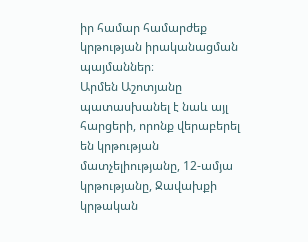իր համար համարժեք կրթության իրականացման պայմաններ։
Արմեն Աշոտյանը պատասխանել է նաև այլ հարցերի, որոնք վերաբերել են կրթության մատչելիությանը, 12-ամյա կրթությանը, Ջավախքի կրթական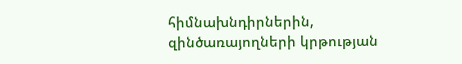հիմնախնդիրներին, զինծառայողների կրթության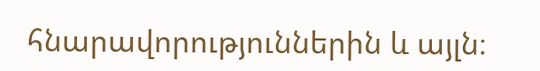հնարավորություններին և այլն։